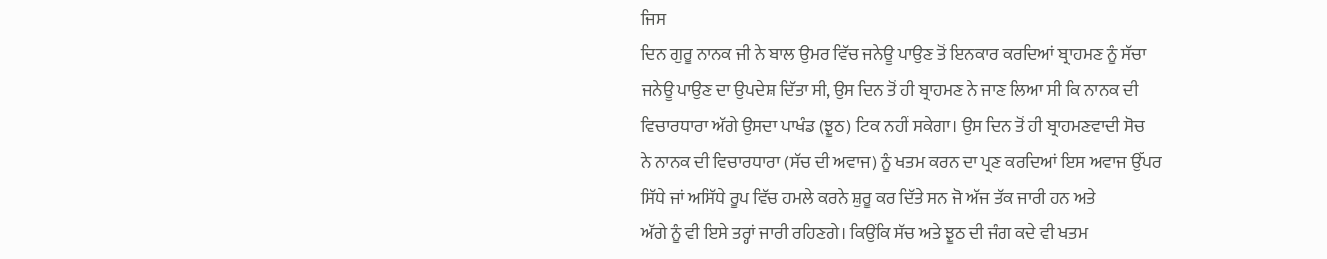ਜਿਸ
ਦਿਨ ਗੁਰੂ ਨਾਨਕ ਜੀ ਨੇ ਬਾਲ ਉਮਰ ਵਿੱਚ ਜਨੇਊ ਪਾਉਣ ਤੋਂ ਇਨਕਾਰ ਕਰਦਿਆਂ ਬ੍ਰਾਹਮਣ ਨੂੰ ਸੱਚਾ
ਜਨੇਊ ਪਾਉਣ ਦਾ ਉਪਦੇਸ਼ ਦਿੱਤਾ ਸੀ, ਉਸ ਦਿਨ ਤੋਂ ਹੀ ਬ੍ਰਾਹਮਣ ਨੇ ਜਾਣ ਲਿਆ ਸੀ ਕਿ ਨਾਨਕ ਦੀ
ਵਿਚਾਰਧਾਰਾ ਅੱਗੇ ਉਸਦਾ ਪਾਖੰਡ (ਝੂਠ) ਟਿਕ ਨਹੀਂ ਸਕੇਗਾ। ਉਸ ਦਿਨ ਤੋਂ ਹੀ ਬ੍ਰਾਹਮਣਵਾਦੀ ਸੋਚ
ਨੇ ਨਾਨਕ ਦੀ ਵਿਚਾਰਧਾਰਾ (ਸੱਚ ਦੀ ਅਵਾਜ) ਨੂੰ ਖਤਮ ਕਰਨ ਦਾ ਪ੍ਰਣ ਕਰਦਿਆਂ ਇਸ ਅਵਾਜ ਉੱਪਰ
ਸਿੱਧੇ ਜਾਂ ਅਸਿੱਧੇ ਰੂਪ ਵਿੱਚ ਹਮਲੇ ਕਰਨੇ ਸ਼ੁਰੂ ਕਰ ਦਿੱਤੇ ਸਨ ਜੋ ਅੱਜ ਤੱਕ ਜਾਰੀ ਹਨ ਅਤੇ
ਅੱਗੇ ਨੂੰ ਵੀ ਇਸੇ ਤਰ੍ਹਾਂ ਜਾਰੀ ਰਹਿਣਗੇ। ਕਿਉਂਕਿ ਸੱਚ ਅਤੇ ਝੂਠ ਦੀ ਜੰਗ ਕਦੇ ਵੀ ਖਤਮ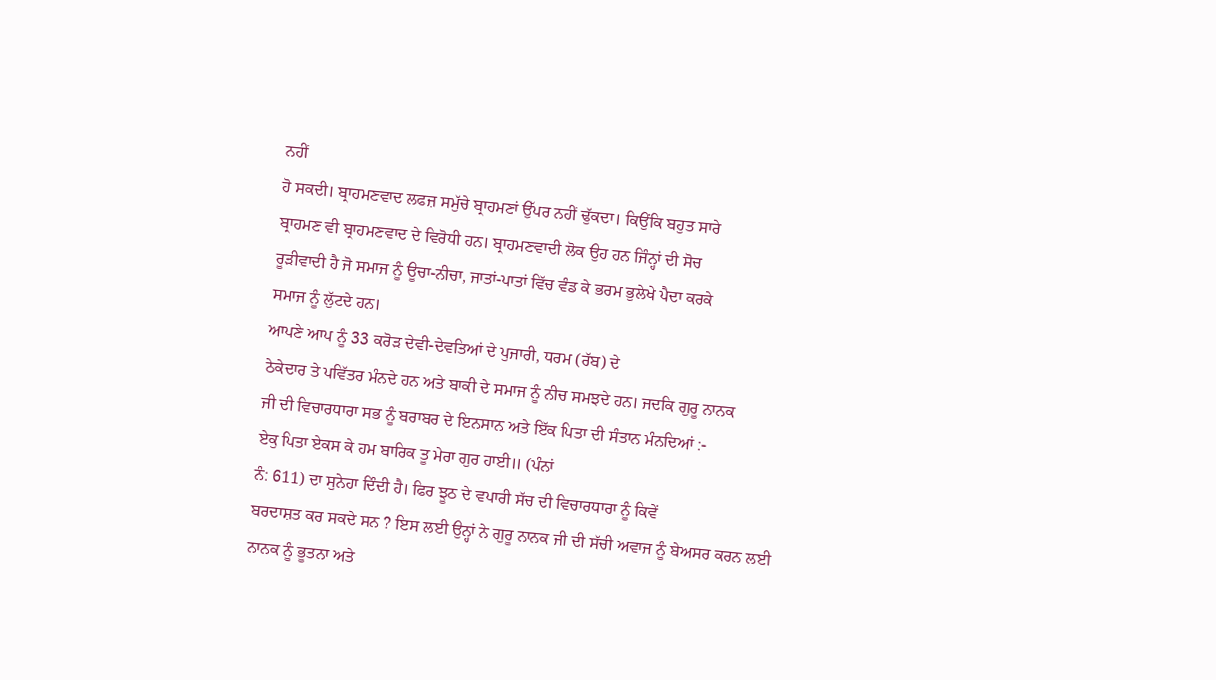ਨਹੀਂ
ਹੋ ਸਕਦੀ। ਬ੍ਰਾਹਮਣਵਾਦ ਲਫਜ਼ ਸਮੁੱਚੇ ਬ੍ਰਾਹਮਣਾਂ ਉੱਪਰ ਨਹੀਂ ਢੁੱਕਦਾ। ਕਿਉਂਕਿ ਬਹੁਤ ਸਾਰੇ
ਬ੍ਰਾਹਮਣ ਵੀ ਬ੍ਰਾਹਮਣਵਾਦ ਦੇ ਵਿਰੋਧੀ ਹਨ। ਬ੍ਰਾਹਮਣਵਾਦੀ ਲੋਕ ਉਹ ਹਨ ਜਿੰਨ੍ਹਾਂ ਦੀ ਸੋਚ
ਰੂੜੀਵਾਦੀ ਹੈ ਜੋ ਸਮਾਜ ਨੂੰ ਊਚਾ-ਨੀਚਾ, ਜਾਤਾਂ-ਪਾਤਾਂ ਵਿੱਚ ਵੰਡ ਕੇ ਭਰਮ ਭੁਲੇਖੇ ਪੈਦਾ ਕਰਕੇ
ਸਮਾਜ ਨੂੰ ਲੁੱਟਦੇ ਹਨ।
ਆਪਣੇ ਆਪ ਨੂੰ 33 ਕਰੋੜ ਦੇਵੀ-ਦੇਵਤਿਆਂ ਦੇ ਪੁਜਾਰੀ, ਧਰਮ (ਰੱਬ) ਦੇ
ਠੇਕੇਦਾਰ ਤੇ ਪਵਿੱਤਰ ਮੰਨਦੇ ਹਨ ਅਤੇ ਬਾਕੀ ਦੇ ਸਮਾਜ ਨੂੰ ਨੀਚ ਸਮਝਦੇ ਹਨ। ਜਦਕਿ ਗੁਰੂ ਨਾਨਕ
ਜੀ ਦੀ ਵਿਚਾਰਧਾਰਾ ਸਭ ਨੂੰ ਬਰਾਬਰ ਦੇ ਇਨਸਾਨ ਅਤੇ ਇੱਕ ਪਿਤਾ ਦੀ ਸੰਤਾਨ ਮੰਨਦਿਆਂ :-
ਏਕੁ ਪਿਤਾ ਏਕਸ ਕੇ ਹਮ ਬਾਰਿਕ ਤੂ ਮੇਰਾ ਗੁਰ ਹਾਈ॥ (ਪੰਨਾਂ
ਨੰ: 611) ਦਾ ਸੁਨੇਹਾ ਦਿੰਦੀ ਹੈ। ਫਿਰ ਝੂਠ ਦੇ ਵਪਾਰੀ ਸੱਚ ਦੀ ਵਿਚਾਰਧਾਰਾ ਨੂੰ ਕਿਵੇਂ
ਬਰਦਾਸ਼ਤ ਕਰ ਸਕਦੇ ਸਨ ? ਇਸ ਲਈ ਉਨ੍ਹਾਂ ਨੇ ਗੁਰੂ ਨਾਨਕ ਜੀ ਦੀ ਸੱਚੀ ਅਵਾਜ ਨੂੰ ਬੇਅਸਰ ਕਰਨ ਲਈ
ਨਾਨਕ ਨੂੰ ਭੂਤਨਾ ਅਤੇ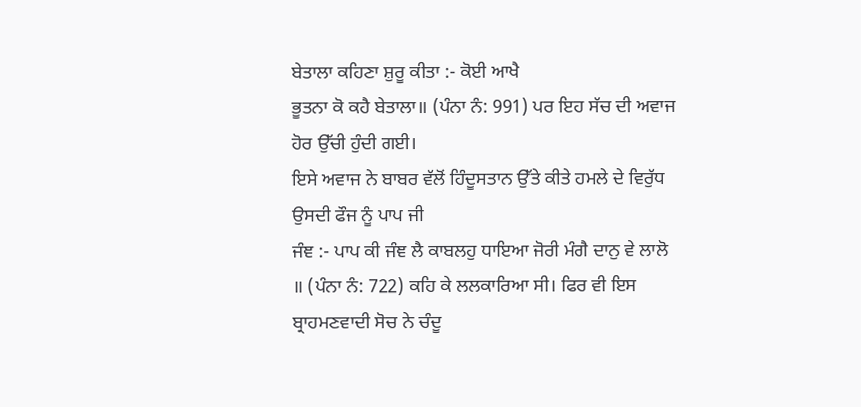ਬੇਤਾਲਾ ਕਹਿਣਾ ਸ਼ੁਰੂ ਕੀਤਾ :- ਕੋਈ ਆਖੈ
ਭੂਤਨਾ ਕੋ ਕਹੈ ਬੇਤਾਲਾ॥ (ਪੰਨਾ ਨੰ: 991) ਪਰ ਇਹ ਸੱਚ ਦੀ ਅਵਾਜ ਹੋਰ ਉੱਚੀ ਹੁੰਦੀ ਗਈ।
ਇਸੇ ਅਵਾਜ ਨੇ ਬਾਬਰ ਵੱਲੋਂ ਹਿੰਦੂਸਤਾਨ ਉੱਤੇ ਕੀਤੇ ਹਮਲੇ ਦੇ ਵਿਰੁੱਧ ਉਸਦੀ ਫੌਜ ਨੂੰ ਪਾਪ ਜੀ
ਜੰਞ :- ਪਾਪ ਕੀ ਜੰਞ ਲੈ ਕਾਬਲਹੁ ਧਾਇਆ ਜੋਰੀ ਮੰਗੈ ਦਾਨੁ ਵੇ ਲਾਲੋ
॥ (ਪੰਨਾ ਨੰ: 722) ਕਹਿ ਕੇ ਲਲਕਾਰਿਆ ਸੀ। ਫਿਰ ਵੀ ਇਸ ਬ੍ਰਾਹਮਣਵਾਦੀ ਸੋਚ ਨੇ ਚੰਦੂ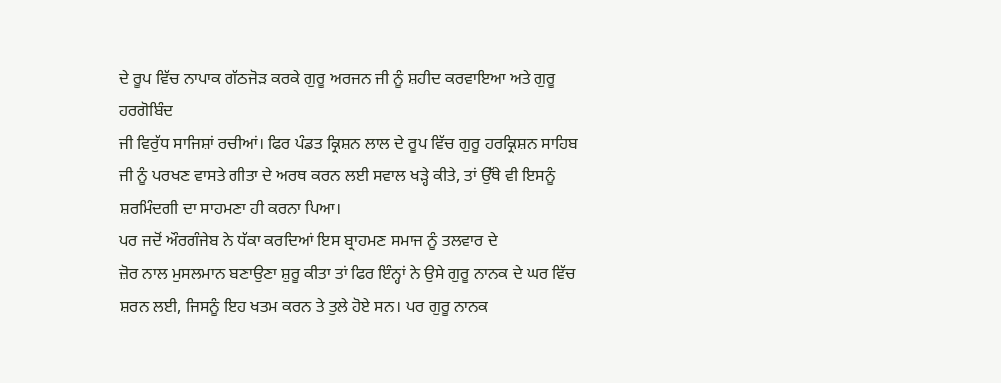ਦੇ ਰੂਪ ਵਿੱਚ ਨਾਪਾਕ ਗੱਠਜੋੜ ਕਰਕੇ ਗੁਰੂ ਅਰਜਨ ਜੀ ਨੂੰ ਸ਼ਹੀਦ ਕਰਵਾਇਆ ਅਤੇ ਗੁਰੂ ਹਰਗੋਬਿੰਦ
ਜੀ ਵਿਰੁੱਧ ਸਾਜਿਸ਼ਾਂ ਰਚੀਆਂ। ਫਿਰ ਪੰਡਤ ਕ੍ਰਿਸ਼ਨ ਲਾਲ ਦੇ ਰੂਪ ਵਿੱਚ ਗੁਰੂ ਹਰਕ੍ਰਿਸ਼ਨ ਸਾਹਿਬ
ਜੀ ਨੂੰ ਪਰਖਣ ਵਾਸਤੇ ਗੀਤਾ ਦੇ ਅਰਥ ਕਰਨ ਲਈ ਸਵਾਲ ਖੜ੍ਹੇ ਕੀਤੇ, ਤਾਂ ਉੱਥੇ ਵੀ ਇਸਨੂੰ
ਸ਼ਰਮਿੰਦਗੀ ਦਾ ਸਾਹਮਣਾ ਹੀ ਕਰਨਾ ਪਿਆ।
ਪਰ ਜਦੋਂ ਔਰਗੰਜੇਬ ਨੇ ਧੱਕਾ ਕਰਦਿਆਂ ਇਸ ਬ੍ਰਾਹਮਣ ਸਮਾਜ ਨੂੰ ਤਲਵਾਰ ਦੇ
ਜ਼ੋਰ ਨਾਲ ਮੁਸਲਮਾਨ ਬਣਾਉਣਾ ਸ਼ੁਰੂ ਕੀਤਾ ਤਾਂ ਫਿਰ ਇੰਨ੍ਹਾਂ ਨੇ ਉਸੇ ਗੁਰੂ ਨਾਨਕ ਦੇ ਘਰ ਵਿੱਚ
ਸ਼ਰਨ ਲਈ, ਜਿਸਨੂੰ ਇਹ ਖਤਮ ਕਰਨ ਤੇ ਤੁਲੇ ਹੋਏ ਸਨ। ਪਰ ਗੁਰੂ ਨਾਨਕ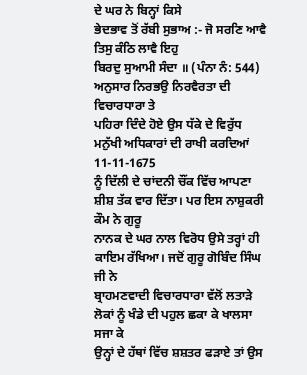ਦੇ ਘਰ ਨੇ ਬਿਨ੍ਹਾਂ ਕਿਸੇ
ਭੇਦਭਾਵ ਤੋਂ ਰੱਬੀ ਸੁਭਾਅ :- ਜੋ ਸਰਣਿ ਆਵੈ ਤਿਸੁ ਕੰਠਿ ਲਾਵੈ ਇਹੁ
ਬਿਰਦੁ ਸੁਆਮੀ ਸੰਦਾ ॥ (ਪੰਨਾ ਨੰ: 544) ਅਨੁਸਾਰ ਨਿਰਭਉ ਨਿਰਵੈਰਤਾ ਦੀ ਵਿਚਾਰਧਾਰਾ ਤੇ
ਪਹਿਰਾ ਦਿੰਦੇ ਹੋਏ ਉਸ ਧੱਕੇ ਦੇ ਵਿਰੁੱਧ ਮਨੁੱਖੀ ਅਧਿਕਾਰਾਂ ਦੀ ਰਾਖੀ ਕਰਦਿਆਂ 11-11-1675
ਨੂੰ ਦਿੱਲੀ ਦੇ ਚਾਂਦਨੀ ਚੌਂਕ ਵਿੱਚ ਆਪਣਾ ਸ਼ੀਸ਼ ਤੱਕ ਵਾਰ ਦਿੱਤਾ। ਪਰ ਇਸ ਨਾਸ਼ੁਕਰੀ ਕੌਮ ਨੇ ਗੁਰੂ
ਨਾਨਕ ਦੇ ਘਰ ਨਾਲ ਵਿਰੋਧ ਉਸੇ ਤਰ੍ਹਾਂ ਹੀ ਕਾਇਮ ਰੱਖਿਆ। ਜਦੋਂ ਗੁਰੂ ਗੋਬਿੰਦ ਸਿੰਘ ਜੀ ਨੇ
ਬ੍ਰਾਹਮਣਵਾਦੀ ਵਿਚਾਰਧਾਰਾ ਵੱਲੋਂ ਲਤਾੜੇ ਲੋਕਾਂ ਨੂੰ ਖੰਡੇ ਦੀ ਪਹੁਲ ਛਕਾ ਕੇ ਖਾਲਸਾ ਸਜਾ ਕੇ
ਉਨ੍ਹਾਂ ਦੇ ਹੱਥਾਂ ਵਿੱਚ ਸ਼ਸ਼ਤਰ ਫੜਾਏ ਤਾਂ ਉਸ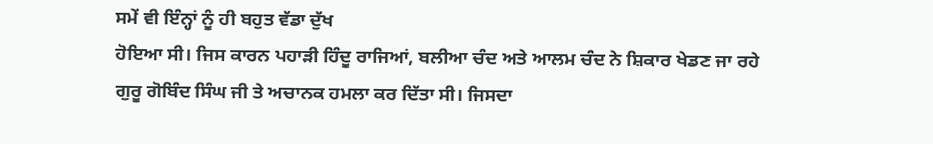ਸਮੇਂ ਵੀ ਇੰਨ੍ਹਾਂ ਨੂੰ ਹੀ ਬਹੁਤ ਵੱਡਾ ਦੁੱਖ
ਹੋਇਆ ਸੀ। ਜਿਸ ਕਾਰਨ ਪਹਾੜੀ ਹਿੰਦੂ ਰਾਜਿਆਂ, ਬਲੀਆ ਚੰਦ ਅਤੇ ਆਲਮ ਚੰਦ ਨੇ ਸ਼ਿਕਾਰ ਖੇਡਣ ਜਾ ਰਹੇ
ਗੁਰੂ ਗੋਬਿੰਦ ਸਿੰਘ ਜੀ ਤੇ ਅਚਾਨਕ ਹਮਲਾ ਕਰ ਦਿੱਤਾ ਸੀ। ਜਿਸਦਾ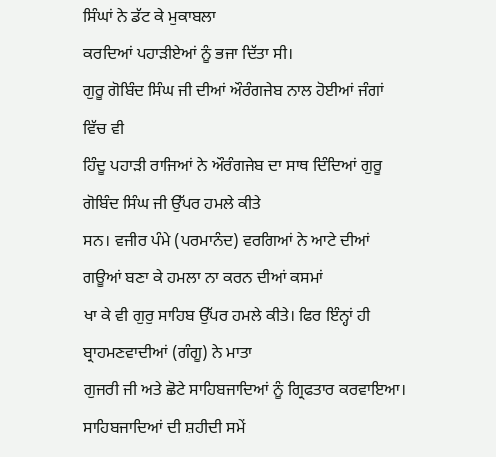ਸਿੰਘਾਂ ਨੇ ਡੱਟ ਕੇ ਮੁਕਾਬਲਾ
ਕਰਦਿਆਂ ਪਹਾੜੀਏਆਂ ਨੂੰ ਭਜਾ ਦਿੱਤਾ ਸੀ।
ਗੁਰੂ ਗੋਬਿੰਦ ਸਿੰਘ ਜੀ ਦੀਆਂ ਔਰੰਗਜੇਬ ਨਾਲ ਹੋਈਆਂ ਜੰਗਾਂ ਵਿੱਚ ਵੀ
ਹਿੰਦੂ ਪਹਾੜੀ ਰਾਜਿਆਂ ਨੇ ਔਰੰਗਜੇਬ ਦਾ ਸਾਥ ਦਿੰਦਿਆਂ ਗੁਰੂ ਗੋਬਿੰਦ ਸਿੰਘ ਜੀ ਉੱਪਰ ਹਮਲੇ ਕੀਤੇ
ਸਨ। ਵਜੀਰ ਪੰਮੇ (ਪਰਮਾਨੰਦ) ਵਰਗਿਆਂ ਨੇ ਆਟੇ ਦੀਆਂ ਗਊਆਂ ਬਣਾ ਕੇ ਹਮਲਾ ਨਾ ਕਰਨ ਦੀਆਂ ਕਸਮਾਂ
ਖਾ ਕੇ ਵੀ ਗੁਰੁ ਸਾਹਿਬ ਉੱਪਰ ਹਮਲੇ ਕੀਤੇ। ਫਿਰ ਇੰਨ੍ਹਾਂ ਹੀ ਬ੍ਰਾਹਮਣਵਾਦੀਆਂ (ਗੰਗੂ) ਨੇ ਮਾਤਾ
ਗੁਜਰੀ ਜੀ ਅਤੇ ਛੋਟੇ ਸਾਹਿਬਜਾਦਿਆਂ ਨੂੰ ਗ੍ਰਿਫਤਾਰ ਕਰਵਾਇਆ। ਸਾਹਿਬਜਾਦਿਆਂ ਦੀ ਸ਼ਹੀਦੀ ਸਮੇਂ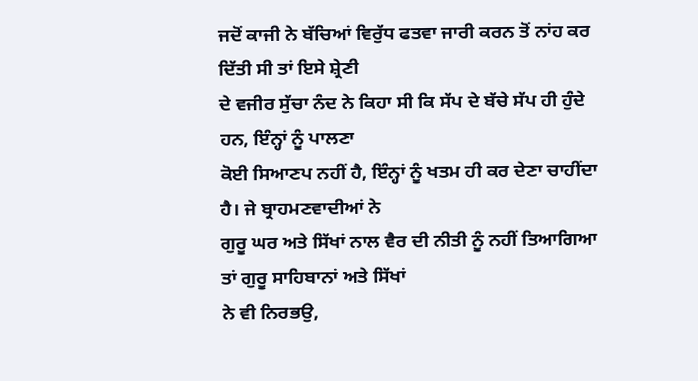ਜਦੋਂ ਕਾਜੀ ਨੇ ਬੱਚਿਆਂ ਵਿਰੁੱਧ ਫਤਵਾ ਜਾਰੀ ਕਰਨ ਤੋਂ ਨਾਂਹ ਕਰ ਦਿੱਤੀ ਸੀ ਤਾਂ ਇਸੇ ਸ਼੍ਰੇਣੀ
ਦੇ ਵਜੀਰ ਸੁੱਚਾ ਨੰਦ ਨੇ ਕਿਹਾ ਸੀ ਕਿ ਸੱਪ ਦੇ ਬੱਚੇ ਸੱਪ ਹੀ ਹੁੰਦੇ ਹਨ, ਇੰਨ੍ਹਾਂ ਨੂੰ ਪਾਲਣਾ
ਕੋਈ ਸਿਆਣਪ ਨਹੀਂ ਹੈ, ਇੰਨ੍ਹਾਂ ਨੂੰ ਖਤਮ ਹੀ ਕਰ ਦੇਣਾ ਚਾਹੀਂਦਾ ਹੈ। ਜੇ ਬ੍ਰਾਹਮਣਵਾਦੀਆਂ ਨੇ
ਗੁਰੂ ਘਰ ਅਤੇ ਸਿੱਖਾਂ ਨਾਲ ਵੈਰ ਦੀ ਨੀਤੀ ਨੂੰ ਨਹੀਂ ਤਿਆਗਿਆ ਤਾਂ ਗੁਰੂ ਸਾਹਿਬਾਨਾਂ ਅਤੇ ਸਿੱਖਾਂ
ਨੇ ਵੀ ਨਿਰਭਉ,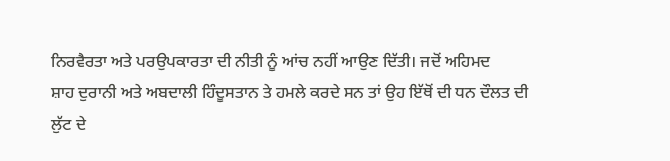ਨਿਰਵੈਰਤਾ ਅਤੇ ਪਰਉਪਕਾਰਤਾ ਦੀ ਨੀਤੀ ਨੂੰ ਆਂਚ ਨਹੀਂ ਆਉਣ ਦਿੱਤੀ। ਜਦੋਂ ਅਹਿਮਦ
ਸ਼ਾਹ ਦੁਰਾਨੀ ਅਤੇ ਅਬਦਾਲੀ ਹਿੰਦੂਸਤਾਨ ਤੇ ਹਮਲੇ ਕਰਦੇ ਸਨ ਤਾਂ ਉਹ ਇੱਥੋਂ ਦੀ ਧਨ ਦੌਲਤ ਦੀ
ਲੁੱਟ ਦੇ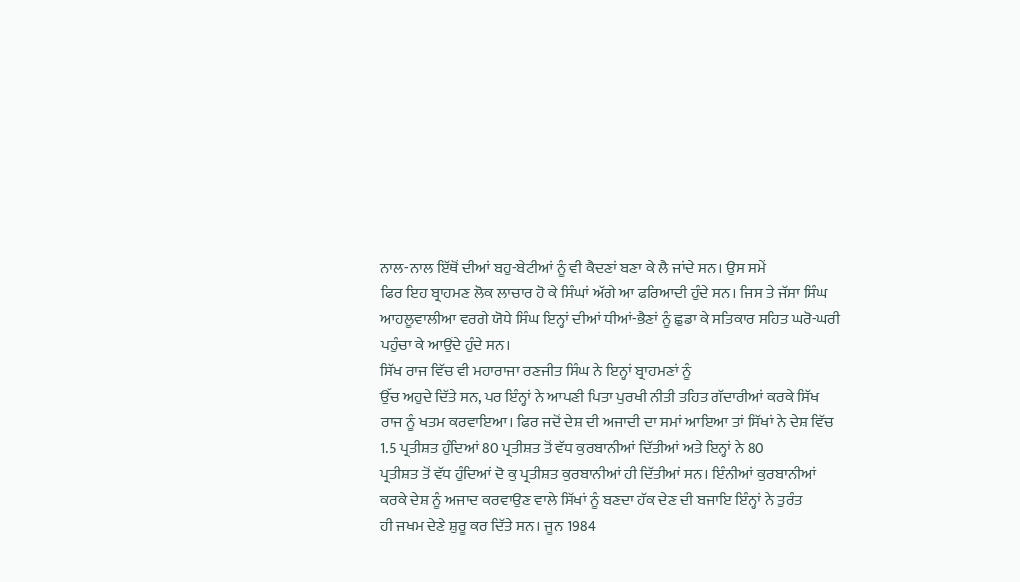ਨਾਲ-ਨਾਲ ਇੱਥੋਂ ਦੀਆਂ ਬਹੁ-ਬੇਟੀਆਂ ਨੂੰ ਵੀ ਕੈਦਣਾਂ ਬਣਾ ਕੇ ਲੈ ਜਾਂਦੇ ਸਨ। ਉਸ ਸਮੇਂ
ਫਿਰ ਇਹ ਬ੍ਰਾਹਮਣ ਲੋਕ ਲਾਚਾਰ ਹੋ ਕੇ ਸਿੰਘਾਂ ਅੱਗੇ ਆ ਫਰਿਆਦੀ ਹੁੰਦੇ ਸਨ। ਜਿਸ ਤੇ ਜੱਸਾ ਸਿੰਘ
ਆਹਲੂਵਾਲੀਆ ਵਰਗੇ ਯੋਧੇ ਸਿੰਘ ਇਨ੍ਹਾਂ ਦੀਆਂ ਧੀਆਂ-ਭੈਣਾਂ ਨੂੰ ਛੁਡਾ ਕੇ ਸਤਿਕਾਰ ਸਹਿਤ ਘਰੋ-ਘਰੀ
ਪਹੁੰਚਾ ਕੇ ਆਉਂਦੇ ਹੁੰਦੇ ਸਨ।
ਸਿੱਖ ਰਾਜ ਵਿੱਚ ਵੀ ਮਹਾਰਾਜਾ ਰਣਜੀਤ ਸਿੰਘ ਨੇ ਇਨ੍ਹਾਂ ਬ੍ਰਾਹਮਣਾਂ ਨੂੰ
ਉੱਚ ਅਹੁਦੇ ਦਿੱਤੇ ਸਨ, ਪਰ ਇੰਨ੍ਹਾਂ ਨੇ ਆਪਣੀ ਪਿਤਾ ਪੁਰਖੀ ਨੀਤੀ ਤਹਿਤ ਗੱਦਾਰੀਆਂ ਕਰਕੇ ਸਿੱਖ
ਰਾਜ ਨੂੰ ਖਤਮ ਕਰਵਾਇਆ। ਫਿਰ ਜਦੋਂ ਦੇਸ਼ ਦੀ ਅਜਾਦੀ ਦਾ ਸਮਾਂ ਆਇਆ ਤਾਂ ਸਿੱਖਾਂ ਨੇ ਦੇਸ਼ ਵਿੱਚ
1.5 ਪ੍ਰਤੀਸ਼ਤ ਹੁੰਦਿਆਂ 80 ਪ੍ਰਤੀਸ਼ਤ ਤੋਂ ਵੱਧ ਕੁਰਬਾਨੀਆਂ ਦਿੱਤੀਆਂ ਅਤੇ ਇਨ੍ਹਾਂ ਨੇ 80
ਪ੍ਰਤੀਸ਼ਤ ਤੋਂ ਵੱਧ ਹੁੰਦਿਆਂ ਦੋ ਕੁ ਪ੍ਰਤੀਸ਼ਤ ਕੁਰਬਾਨੀਆਂ ਹੀ ਦਿੱਤੀਆਂ ਸਨ। ਇੰਨੀਆਂ ਕੁਰਬਾਨੀਆਂ
ਕਰਕੇ ਦੇਸ਼ ਨੂੰ ਅਜਾਦ ਕਰਵਾਉਣ ਵਾਲੇ ਸਿੱਖਾਂ ਨੂੰ ਬਣਦਾ ਹੱਕ ਦੇਣ ਦੀ ਬਜਾਇ ਇੰਨ੍ਹਾਂ ਨੇ ਤੁਰੰਤ
ਹੀ ਜਖਮ ਦੇਣੇ ਸ਼ੁਰੂ ਕਰ ਦਿੱਤੇ ਸਨ। ਜੂਨ 1984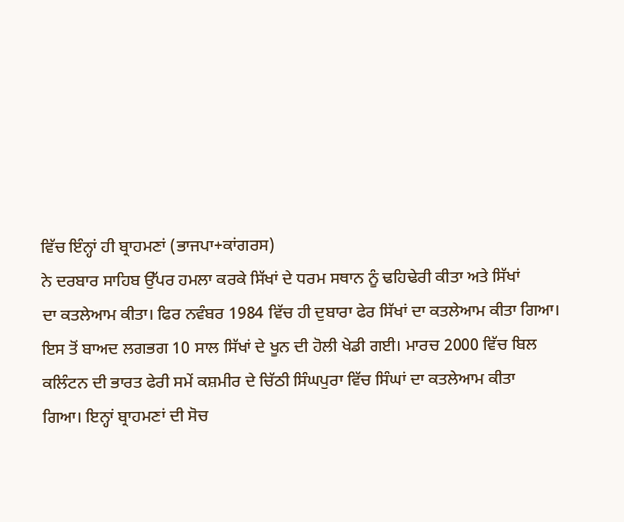ਵਿੱਚ ਇੰਨ੍ਹਾਂ ਹੀ ਬ੍ਰਾਹਮਣਾਂ (ਭਾਜਪਾ+ਕਾਂਗਰਸ)
ਨੇ ਦਰਬਾਰ ਸਾਹਿਬ ਉੱਪਰ ਹਮਲਾ ਕਰਕੇ ਸਿੱਖਾਂ ਦੇ ਧਰਮ ਸਥਾਨ ਨੂੰ ਢਹਿਢੇਰੀ ਕੀਤਾ ਅਤੇ ਸਿੱਖਾਂ
ਦਾ ਕਤਲੇਆਮ ਕੀਤਾ। ਫਿਰ ਨਵੰਬਰ 1984 ਵਿੱਚ ਹੀ ਦੁਬਾਰਾ ਫੇਰ ਸਿੱਖਾਂ ਦਾ ਕਤਲੇਆਮ ਕੀਤਾ ਗਿਆ।
ਇਸ ਤੋਂ ਬਾਅਦ ਲਗਭਗ 10 ਸਾਲ ਸਿੱਖਾਂ ਦੇ ਖੂਨ ਦੀ ਹੋਲੀ ਖੇਡੀ ਗਈ। ਮਾਰਚ 2000 ਵਿੱਚ ਬਿਲ
ਕਲਿੰਟਨ ਦੀ ਭਾਰਤ ਫੇਰੀ ਸਮੇਂ ਕਸ਼ਮੀਰ ਦੇ ਚਿੱਠੀ ਸਿੰਘਪੁਰਾ ਵਿੱਚ ਸਿੰਘਾਂ ਦਾ ਕਤਲੇਆਮ ਕੀਤਾ
ਗਿਆ। ਇਨ੍ਹਾਂ ਬ੍ਰਾਹਮਣਾਂ ਦੀ ਸੋਚ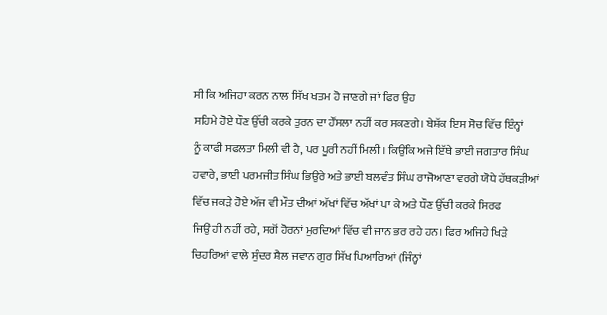ਸੀ ਕਿ ਅਜਿਹਾ ਕਰਨ ਨਾਲ ਸਿੱਖ ਖਤਮ ਹੋ ਜਾਣਗੇ ਜਾਂ ਫਿਰ ਉਹ
ਸਹਿਮੇ ਹੋਏ ਧੌਣ ਉੱਚੀ ਕਰਕੇ ਤੁਰਨ ਦਾ ਹੌਂਸਲਾ ਨਹੀਂ ਕਰ ਸਕਣਗੇ। ਬੇਸ਼ੱਕ ਇਸ ਸੋਚ ਵਿੱਚ ਇੰਨ੍ਹਾਂ
ਨੂੰ ਕਾਫੀ ਸਫਲਤਾ ਮਿਲੀ ਵੀ ਹੈ, ਪਰ ਪੂਰੀ ਨਹੀਂ ਮਿਲੀ। ਕਿਉਂਕਿ ਅਜੇ ਇੱਥੇ ਭਾਈ ਜਗਤਾਰ ਸਿੰਘ
ਹਵਾਰੇ, ਭਾਈ ਪਰਮਜੀਤ ਸਿੰਘ ਭਿਉਰੇ ਅਤੇ ਭਾਈ ਬਲਵੰਤ ਸਿੰਘ ਰਾਜੋਆਣਾ ਵਰਗੇ ਯੋਧੇ ਹੱਥਕੜੀਆਂ
ਵਿੱਚ ਜਕੜੇ ਹੋਏ ਅੱਜ ਵੀ ਮੌਤ ਦੀਆਂ ਅੱਖਾਂ ਵਿੱਚ ਅੱਖਾਂ ਪਾ ਕੇ ਅਤੇ ਧੌਣ ਉੱਚੀ ਕਰਕੇ ਸਿਰਫ
ਜਿਉਂ ਹੀ ਨਹੀਂ ਰਹੇ, ਸਗੋਂ ਹੋਰਨਾਂ ਮੁਰਦਿਆਂ ਵਿੱਚ ਵੀ ਜਾਨ ਭਰ ਰਹੇ ਹਨ। ਫਿਰ ਅਜਿਹੇ ਖਿੜੇ
ਚਿਹਰਿਆਂ ਵਾਲੇ ਸੁੰਦਰ ਸ਼ੈਲ ਜਵਾਨ ਗੁਰ ਸਿੱਖ ਪਿਆਰਿਆਂ (ਜਿੰਨ੍ਹਾਂ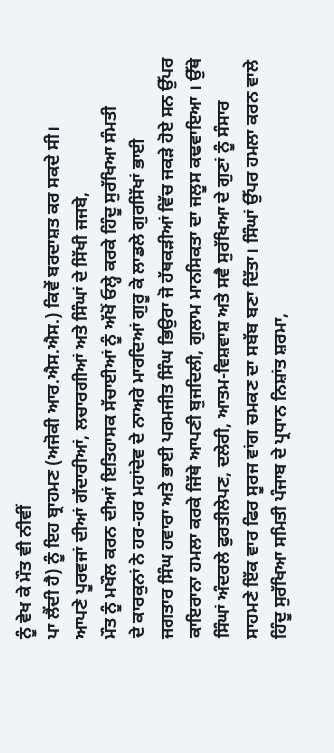ਨੂੰ ਵੇਖ ਕੇ ਮੌਤ ਵੀ ਨੀਵੀਂ
ਪਾ ਲੈਂਦੀ ਹੈ) ਨੂੰ ਇਹ ਬ੍ਰਾਹਮਣ (ਅਜੋਕੀ ਆਰ.ਐਸ.ਐਸ.) ਕਿਵੇਂ ਬਰਦਾਸ਼ਤ ਕਰ ਸਕਦੇ ਸੀ।
ਆਪਣੇ ਪੂਰਵਜਾਂ ਦੀਆਂ ਗੱਦਾਰੀਆਂ, ਲਚਾਰਗੀਆਂ ਅਤੇ ਸਿੰਘਾਂ ਦੇ ਸਿੱਖੀ ਜਜਬੇ,
ਮੌਤ ਨੂੰ ਮਖੌਲ ਕਰਨ ਦੀਆਂ ਇਤਿਹਾਸਕ ਸੱਚਾਈਆਂ ਨੂੰ ਅੱਖੋਂ ਓਲ੍ਹੇ ਕਰਕੇ ਹਿੰਦੂ ਸੁਰੱਖਿਆ ਸੰਮਤੀ
ਦੇ ਕਾਰਕੁਨਾਂ ਨੇ ਹਰ-ਹਰ ਮਹਾਂਦੇਵ ਦੇ ਨਾਅਰੇ ਮਾਰਦਿਆਂ ਗੁਰੂ ਕੇ ਲਾਡਲੇ ਗੁਰਸਿੱਖਾਂ ਭਾਈ
ਜਗਤਾਰ ਸਿੰਘ ਹਵਾਰਾ ਅਤੇ ਭਾਈ ਪਰਮਜੀਤ ਸਿੰਘ ਭਿਉਰਾ ਜੋ ਹੱਥਕੜੀਆਂ ਵਿੱਚ ਜਕੜੇ ਹੋਏ ਸਨ ਉੱਪਰ
ਕਾਇਰਾਨਾ ਹਮਲਾ ਕਰਕੇ ਜਿੱਥੇ ਆਪਣੀ ਬੁਜਦਿਲੀ, ਗੁਲਾਮ ਮਾਨਸਿਕਤਾ ਦਾ ਜਲੂਸ ਕਢਵਾਇਆ । ਉੱਥੇ
ਸਿੰਘਾਂ ਅੰਦਰਲੇ ਫੁਰਤੀਲੇਪਣ, ਦਲੇਰੀ, ਆਤਮ-ਵਿਸ਼ਵਾਸ਼ ਅਤੇ ਸਵੈ ਸੁਰੱਖਿਆ ਦੇ ਗੁਣਾਂ ਨੂੰ ਸੰਸਾਰ
ਸਾਹਮਣੇ ਇੱਕ ਵਾਰ ਫਿਰ ਸੂਰਜ ਵਾਂਗ ਚਮਕਣ ਦਾ ਸਬੱਬ ਬਣਾ ਦਿੱਤਾ। ਸਿੰਘਾਂ ਉੱਪਰ ਹਮਲਾ ਕਰਨ ਵਾਲੇ
ਹਿੰਦੂ ਸੁਰੱਖਿਆ ਸਮਿਤੀ ਪੰਜਾਬ ਦੇ ਪ੍ਰਧਾਨ ਨਿਸ਼ਾਂਤ ਸ਼ਰਮਾ,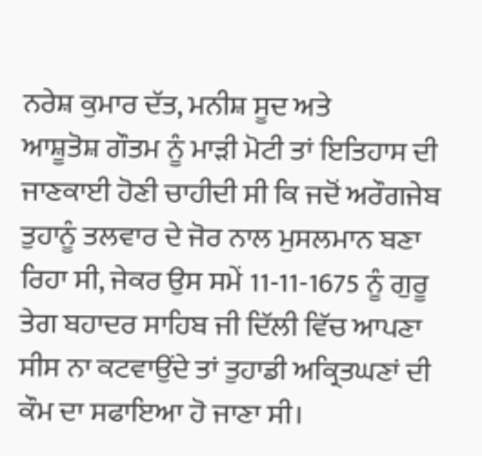ਨਰੇਸ਼ ਕੁਮਾਰ ਦੱਤ, ਮਨੀਸ਼ ਸੂਦ ਅਤੇ
ਆਸ਼ੂਤੋਸ਼ ਗੌਤਮ ਨੂੰ ਮਾੜੀ ਮੋਟੀ ਤਾਂ ਇਤਿਹਾਸ ਦੀ ਜਾਣਕਾਈ ਹੋਣੀ ਚਾਹੀਦੀ ਸੀ ਕਿ ਜਦੋਂ ਅਰੌਗਜੇਬ
ਤੁਹਾਨੂੰ ਤਲਵਾਰ ਦੇ ਜੋਰ ਨਾਲ ਮੁਸਲਮਾਨ ਬਣਾ ਰਿਹਾ ਸੀ, ਜੇਕਰ ਉਸ ਸਮੇਂ 11-11-1675 ਨੂੰ ਗੁਰੂ
ਤੇਗ ਬਹਾਦਰ ਸਾਹਿਬ ਜੀ ਦਿੱਲੀ ਵਿੱਚ ਆਪਣਾ ਸੀਸ ਨਾ ਕਟਵਾਉਂਦੇ ਤਾਂ ਤੁਹਾਡੀ ਅਕ੍ਰਿਤਘਣਾਂ ਦੀ
ਕੌਮ ਦਾ ਸਫਾਇਆ ਹੋ ਜਾਣਾ ਸੀ।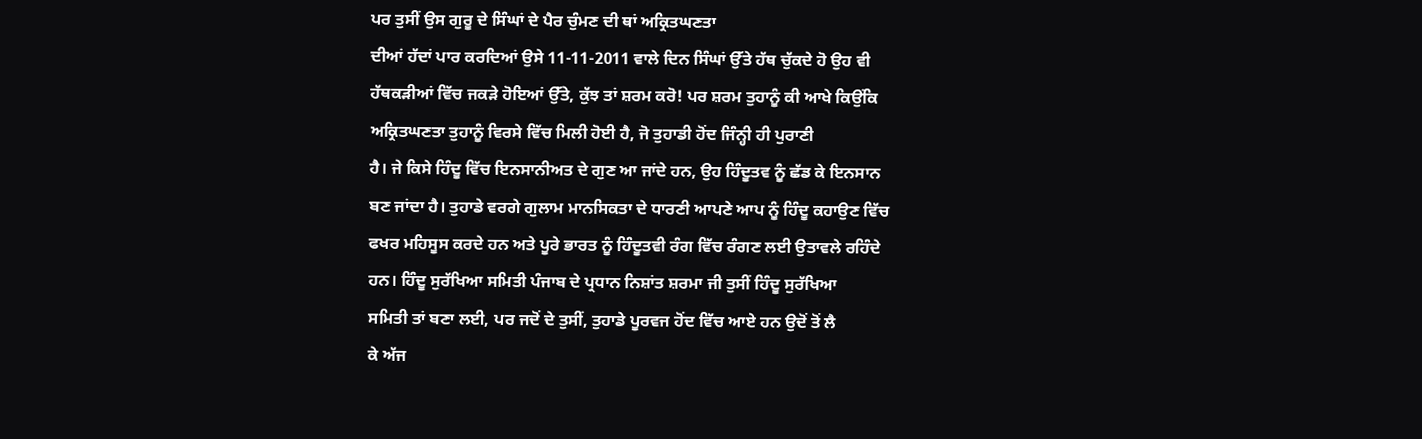ਪਰ ਤੁਸੀਂ ਉਸ ਗੁਰੂ ਦੇ ਸਿੰਘਾਂ ਦੇ ਪੈਰ ਚੁੰਮਣ ਦੀ ਥਾਂ ਅਕ੍ਰਿਤਘਣਤਾ
ਦੀਆਂ ਹੱਦਾਂ ਪਾਰ ਕਰਦਿਆਂ ਉਸੇ 11-11-2011 ਵਾਲੇ ਦਿਨ ਸਿੰਘਾਂ ਉੱਤੇ ਹੱਥ ਚੁੱਕਦੇ ਹੋ ਉਹ ਵੀ
ਹੱਥਕੜੀਆਂ ਵਿੱਚ ਜਕੜੇ ਹੋਇਆਂ ਉੱਤੇ, ਕੁੱਝ ਤਾਂ ਸ਼ਰਮ ਕਰੋ! ਪਰ ਸ਼ਰਮ ਤੁਹਾਨੂੰ ਕੀ ਆਖੇ ਕਿਉਂਕਿ
ਅਕ੍ਰਿਤਘਣਤਾ ਤੁਹਾਨੂੰ ਵਿਰਸੇ ਵਿੱਚ ਮਿਲੀ ਹੋਈ ਹੈ, ਜੋ ਤੁਹਾਡੀ ਹੋਂਦ ਜਿੰਨ੍ਹੀ ਹੀ ਪੁਰਾਣੀ
ਹੈ। ਜੇ ਕਿਸੇ ਹਿੰਦੂ ਵਿੱਚ ਇਨਸਾਨੀਅਤ ਦੇ ਗੁਣ ਆ ਜਾਂਦੇ ਹਨ, ਉਹ ਹਿੰਦੂਤਵ ਨੂੰ ਛੱਡ ਕੇ ਇਨਸਾਨ
ਬਣ ਜਾਂਦਾ ਹੈ। ਤੁਹਾਡੇ ਵਰਗੇ ਗੁਲਾਮ ਮਾਨਸਿਕਤਾ ਦੇ ਧਾਰਣੀ ਆਪਣੇ ਆਪ ਨੂੰ ਹਿੰਦੂ ਕਹਾਉਣ ਵਿੱਚ
ਫਖਰ ਮਹਿਸੂਸ ਕਰਦੇ ਹਨ ਅਤੇ ਪੂਰੇ ਭਾਰਤ ਨੂੰ ਹਿੰਦੂਤਵੀ ਰੰਗ ਵਿੱਚ ਰੰਗਣ ਲਈ ਉਤਾਵਲੇ ਰਹਿੰਦੇ
ਹਨ। ਹਿੰਦੂ ਸੁਰੱਖਿਆ ਸਮਿਤੀ ਪੰਜਾਬ ਦੇ ਪ੍ਰਧਾਨ ਨਿਸ਼ਾਂਤ ਸ਼ਰਮਾ ਜੀ ਤੁਸੀਂ ਹਿੰਦੂ ਸੁਰੱਖਿਆ
ਸਮਿਤੀ ਤਾਂ ਬਣਾ ਲਈ, ਪਰ ਜਦੋਂ ਦੇ ਤੁਸੀਂ, ਤੁਹਾਡੇ ਪੂਰਵਜ ਹੋਂਦ ਵਿੱਚ ਆਏ ਹਨ ਉਦੋਂ ਤੋਂ ਲੈ
ਕੇ ਅੱਜ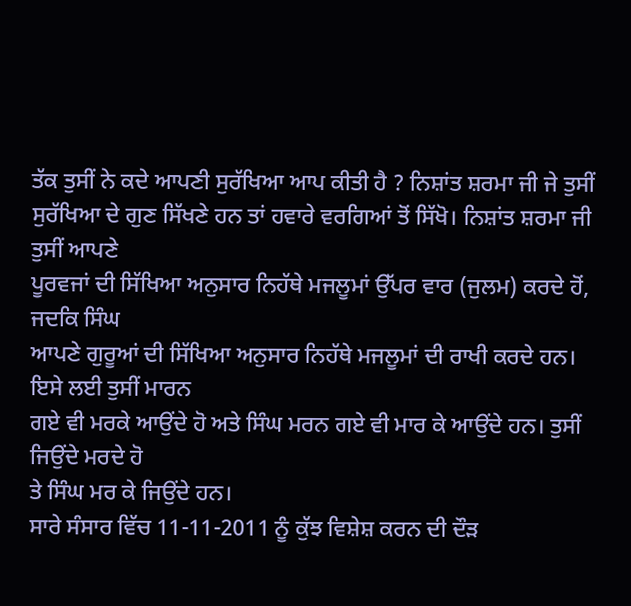ਤੱਕ ਤੁਸੀਂ ਨੇ ਕਦੇ ਆਪਣੀ ਸੁਰੱਖਿਆ ਆਪ ਕੀਤੀ ਹੈ ? ਨਿਸ਼ਾਂਤ ਸ਼ਰਮਾ ਜੀ ਜੇ ਤੁਸੀਂ
ਸੁਰੱਖਿਆ ਦੇ ਗੁਣ ਸਿੱਖਣੇ ਹਨ ਤਾਂ ਹਵਾਰੇ ਵਰਗਿਆਂ ਤੋਂ ਸਿੱਖੋ। ਨਿਸ਼ਾਂਤ ਸ਼ਰਮਾ ਜੀ ਤੁਸੀਂ ਆਪਣੇ
ਪੂਰਵਜਾਂ ਦੀ ਸਿੱਖਿਆ ਅਨੁਸਾਰ ਨਿਹੱਥੇ ਮਜਲੂਮਾਂ ਉੱਪਰ ਵਾਰ (ਜੁਲਮ) ਕਰਦੇ ਹੋਂ, ਜਦਕਿ ਸਿੰਘ
ਆਪਣੇ ਗੁਰੂਆਂ ਦੀ ਸਿੱਖਿਆ ਅਨੁਸਾਰ ਨਿਹੱਥੇ ਮਜਲੂਮਾਂ ਦੀ ਰਾਖੀ ਕਰਦੇ ਹਨ। ਇਸੇ ਲਈ ਤੁਸੀਂ ਮਾਰਨ
ਗਏ ਵੀ ਮਰਕੇ ਆਉਂਦੇ ਹੋ ਅਤੇ ਸਿੰਘ ਮਰਨ ਗਏ ਵੀ ਮਾਰ ਕੇ ਆਉਂਦੇ ਹਨ। ਤੁਸੀਂ ਜਿਉਂਦੇ ਮਰਦੇ ਹੋ
ਤੇ ਸਿੰਘ ਮਰ ਕੇ ਜਿਉਂਦੇ ਹਨ।
ਸਾਰੇ ਸੰਸਾਰ ਵਿੱਚ 11-11-2011 ਨੂੰ ਕੁੱਝ ਵਿਸ਼ੇਸ਼ ਕਰਨ ਦੀ ਦੌੜ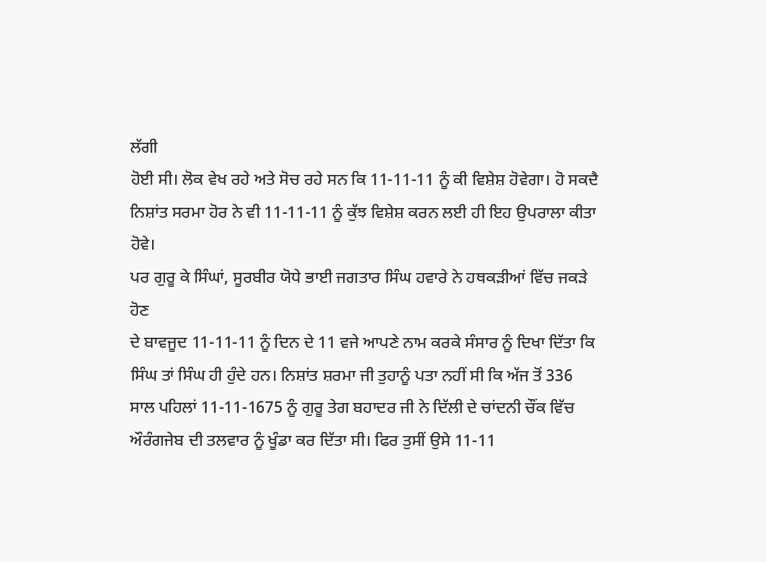ਲੱਗੀ
ਹੋਈ ਸੀ। ਲੋਕ ਵੇਖ ਰਹੇ ਅਤੇ ਸੋਚ ਰਹੇ ਸਨ ਕਿ 11-11-11 ਨੂੰ ਕੀ ਵਿਸ਼ੇਸ਼ ਹੋਵੇਗਾ। ਹੋ ਸਕਦੈ
ਨਿਸ਼ਾਂਤ ਸਰਮਾ ਹੋਰ ਨੇ ਵੀ 11-11-11 ਨੂੰ ਕੁੱਝ ਵਿਸ਼ੇਸ਼ ਕਰਨ ਲਈ ਹੀ ਇਹ ਉਪਰਾਲਾ ਕੀਤਾ ਹੋਵੇ।
ਪਰ ਗੁਰੂ ਕੇ ਸਿੰਘਾਂ, ਸੂਰਬੀਰ ਯੋਧੇ ਭਾਈ ਜਗਤਾਰ ਸਿੰਘ ਹਵਾਰੇ ਨੇ ਹਥਕੜੀਆਂ ਵਿੱਚ ਜਕੜੇ ਹੋਣ
ਦੇ ਬਾਵਜੂਦ 11-11-11 ਨੂੰ ਦਿਨ ਦੇ 11 ਵਜੇ ਆਪਣੇ ਨਾਮ ਕਰਕੇ ਸੰਸਾਰ ਨੂੰ ਦਿਖਾ ਦਿੱਤਾ ਕਿ
ਸਿੰਘ ਤਾਂ ਸਿੰਘ ਹੀ ਹੁੰਦੇ ਹਨ। ਨਿਸ਼ਾਂਤ ਸ਼ਰਮਾ ਜੀ ਤੁਹਾਨੂੰ ਪਤਾ ਨਹੀਂ ਸੀ ਕਿ ਅੱਜ ਤੋਂ 336
ਸਾਲ ਪਹਿਲਾਂ 11-11-1675 ਨੂੰ ਗੁਰੂ ਤੇਗ ਬਹਾਦਰ ਜੀ ਨੇ ਦਿੱਲੀ ਦੇ ਚਾਂਦਨੀ ਚੌਂਕ ਵਿੱਚ
ਔਰੰਗਜੇਬ ਦੀ ਤਲਵਾਰ ਨੂੰ ਖੂੰਡਾ ਕਰ ਦਿੱਤਾ ਸੀ। ਫਿਰ ਤੁਸੀਂ ਉਸੇ 11-11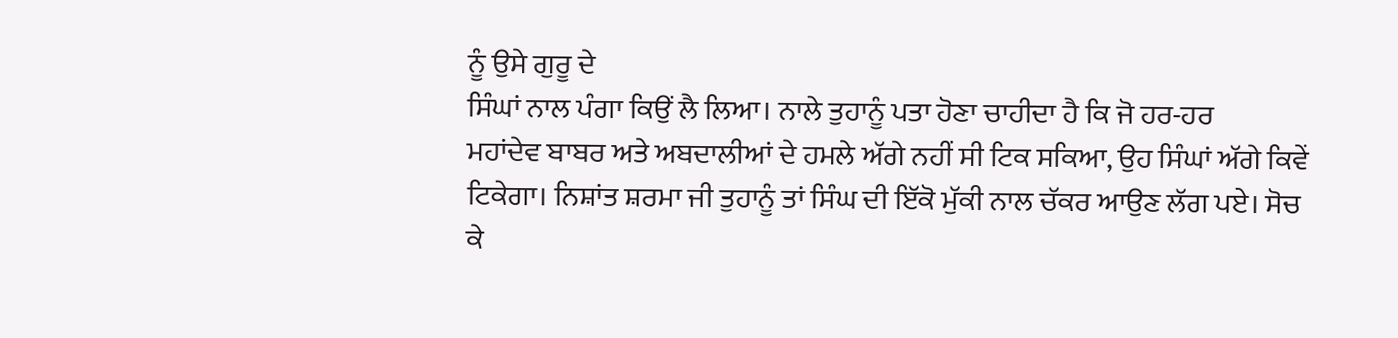ਨੂੰ ਉਸੇ ਗੁਰੂ ਦੇ
ਸਿੰਘਾਂ ਨਾਲ ਪੰਗਾ ਕਿਉਂ ਲੈ ਲਿਆ। ਨਾਲੇ ਤੁਹਾਨੂੰ ਪਤਾ ਹੋਣਾ ਚਾਹੀਦਾ ਹੈ ਕਿ ਜੋ ਹਰ-ਹਰ
ਮਹਾਂਦੇਵ ਬਾਬਰ ਅਤੇ ਅਬਦਾਲੀਆਂ ਦੇ ਹਮਲੇ ਅੱਗੇ ਨਹੀਂ ਸੀ ਟਿਕ ਸਕਿਆ, ਉਹ ਸਿੰਘਾਂ ਅੱਗੇ ਕਿਵੇਂ
ਟਿਕੇਗਾ। ਨਿਸ਼ਾਂਤ ਸ਼ਰਮਾ ਜੀ ਤੁਹਾਨੂੰ ਤਾਂ ਸਿੰਘ ਦੀ ਇੱਕੋ ਮੁੱਕੀ ਨਾਲ ਚੱਕਰ ਆਉਣ ਲੱਗ ਪਏ। ਸੋਚ
ਕੇ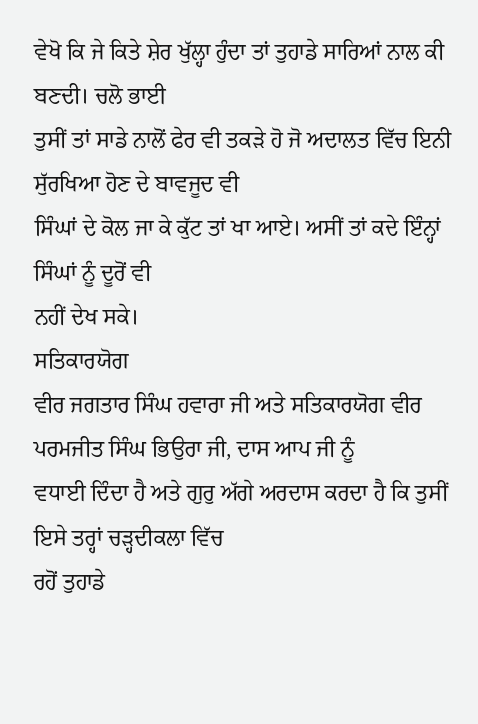ਵੇਖੋ ਕਿ ਜੇ ਕਿਤੇ ਸ਼ੇਰ ਖੁੱਲ੍ਹਾ ਹੁੰਦਾ ਤਾਂ ਤੁਹਾਡੇ ਸਾਰਿਆਂ ਨਾਲ ਕੀ ਬਣਦੀ। ਚਲੋ ਭਾਈ
ਤੁਸੀਂ ਤਾਂ ਸਾਡੇ ਨਾਲੋਂ ਫੇਰ ਵੀ ਤਕੜੇ ਹੋ ਜੋ ਅਦਾਲਤ ਵਿੱਚ ਇਨੀ ਸੁੱਰਖਿਆ ਹੋਣ ਦੇ ਬਾਵਜੂਦ ਵੀ
ਸਿੰਘਾਂ ਦੇ ਕੋਲ ਜਾ ਕੇ ਕੁੱਟ ਤਾਂ ਖਾ ਆਏ। ਅਸੀਂ ਤਾਂ ਕਦੇ ਇੰਨ੍ਹਾਂ ਸਿੰਘਾਂ ਨੂੰ ਦੂਰੋਂ ਵੀ
ਨਹੀਂ ਦੇਖ ਸਕੇ।
ਸਤਿਕਾਰਯੋਗ
ਵੀਰ ਜਗਤਾਰ ਸਿੰਘ ਹਵਾਰਾ ਜੀ ਅਤੇ ਸਤਿਕਾਰਯੋਗ ਵੀਰ ਪਰਮਜੀਤ ਸਿੰਘ ਭਿਉਰਾ ਜੀ, ਦਾਸ ਆਪ ਜੀ ਨੂੰ
ਵਧਾਈ ਦਿੰਦਾ ਹੈ ਅਤੇ ਗੁਰੁ ਅੱਗੇ ਅਰਦਾਸ ਕਰਦਾ ਹੈ ਕਿ ਤੁਸੀਂ ਇਸੇ ਤਰ੍ਹਾਂ ਚੜ੍ਹਦੀਕਲਾ ਵਿੱਚ
ਰਹੋਂ ਤੁਹਾਡੇ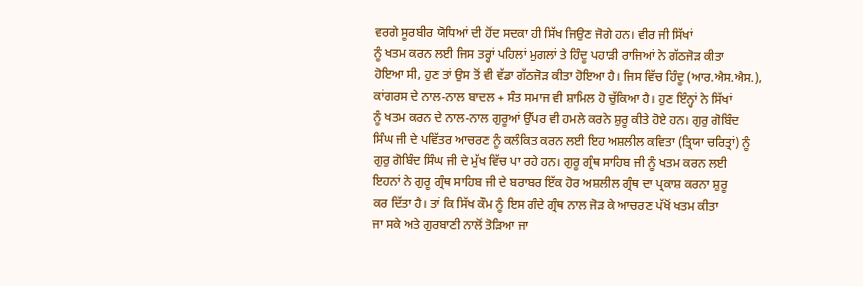ਵਰਗੇ ਸੂਰਬੀਰ ਯੋਧਿਆਂ ਦੀ ਹੋਂਦ ਸਦਕਾ ਹੀ ਸਿੱਖ ਜਿਉਣ ਜੋਗੇ ਹਨ। ਵੀਰ ਜੀ ਸਿੱਖਾਂ
ਨੂੰ ਖਤਮ ਕਰਨ ਲਈ ਜਿਸ ਤਰ੍ਹਾਂ ਪਹਿਲਾਂ ਮੁਗਲਾਂ ਤੇ ਹਿੰਦੂ ਪਹਾੜੀ ਰਾਜਿਆਂ ਨੇ ਗੱਠਜੋੜ ਕੀਤਾ
ਹੋਇਆ ਸੀ, ਹੁਣ ਤਾਂ ਉਸ ਤੋਂ ਵੀ ਵੱਡਾ ਗੱਠਜੋੜ ਕੀਤਾ ਹੋਇਆ ਹੈ। ਜਿਸ ਵਿੱਚ ਹਿੰਦੂ (ਆਰ.ਐਸ.ਐਸ.),
ਕਾਂਗਰਸ ਦੇ ਨਾਲ-ਨਾਲ ਬਾਦਲ + ਸੰਤ ਸਮਾਜ ਵੀ ਸ਼ਾਮਿਲ ਹੋ ਚੁੱਕਿਆ ਹੈ। ਹੁਣ ਇੰਨ੍ਹਾਂ ਨੇ ਸਿੱਖਾਂ
ਨੂੰ ਖਤਮ ਕਰਨ ਦੇ ਨਾਲ-ਨਾਲ ਗੁਰੂਆਂ ਉੱਪਰ ਵੀ ਹਮਲੇ ਕਰਨੇ ਸ਼ੁਰੂ ਕੀਤੇ ਹੋਏ ਹਨ। ਗੁਰੁ ਗੋਬਿੰਦ
ਸਿੰਘ ਜੀ ਦੇ ਪਵਿੱਤਰ ਆਚਰਣ ਨੂੰ ਕਲੰਕਿਤ ਕਰਨ ਲਈ ਇਹ ਅਸ਼ਲੀਲ ਕਵਿਤਾ (ਤ੍ਰਿਯਾ ਚਰਿਤ੍ਰਾਂ) ਨੂੰ
ਗੁਰੁ ਗੋਬਿੰਦ ਸਿੰਘ ਜੀ ਦੇ ਮੁੱਖ ਵਿੱਚ ਪਾ ਰਹੇ ਹਨ। ਗੁਰੂ ਗ੍ਰੰਥ ਸਾਹਿਬ ਜੀ ਨੂੰ ਖਤਮ ਕਰਨ ਲਈ
ਇਹਨਾਂ ਨੇ ਗੁਰੂ ਗ੍ਰੰਥ ਸਾਹਿਬ ਜੀ ਦੇ ਬਰਾਬਰ ਇੱਕ ਹੋਰ ਅਸ਼ਲੀਲ ਗ੍ਰੰਥ ਦਾ ਪ੍ਰਕਾਸ਼ ਕਰਨਾ ਸ਼ੁਰੂ
ਕਰ ਦਿੱਤਾ ਹੈ। ਤਾਂ ਕਿ ਸਿੱਖ ਕੌਮ ਨੂੰ ਇਸ ਗੰਦੇ ਗ੍ਰੰਥ ਨਾਲ ਜੋੜ ਕੇ ਆਚਰਣ ਪੱਖੋਂ ਖਤਮ ਕੀਤਾ
ਜਾ ਸਕੇ ਅਤੇ ਗੁਰਬਾਣੀ ਨਾਲੋਂ ਤੋੜਿਆ ਜਾ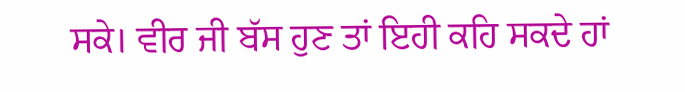ਸਕੇ। ਵੀਰ ਜੀ ਬੱਸ ਹੁਣ ਤਾਂ ਇਹੀ ਕਹਿ ਸਕਦੇ ਹਾਂ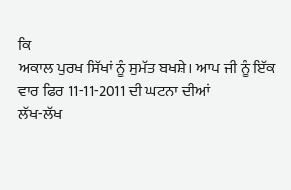ਕਿ
ਅਕਾਲ ਪੁਰਖ ਸਿੱਖਾਂ ਨੂੰ ਸੁਮੱਤ ਬਖਸ਼ੇ। ਆਪ ਜੀ ਨੂੰ ਇੱਕ ਵਾਰ ਫਿਰ 11-11-2011 ਦੀ ਘਟਨਾ ਦੀਆਂ
ਲੱਖ-ਲੱਖ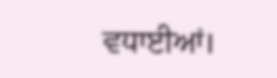ਵਧਾਈਆਂ।